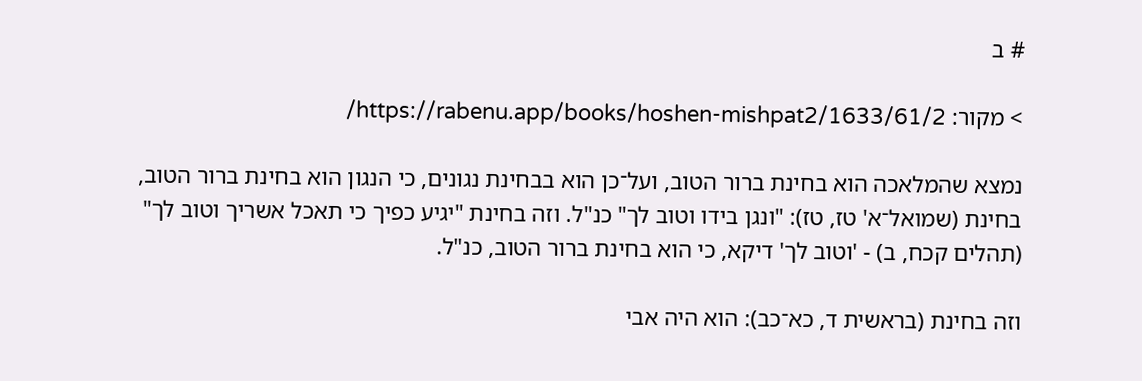# ב

> מקור: https://rabenu.app/books/hoshen-mishpat2/1633/61/2/

נמצא שהמלאכה הוא בחינת ברור הטוב, ועל־כן הוא בבחינת נגונים, כי הנגון הוא בחינת ברור הטוב, בחינת (שמואל־א' טז, טז): "ונגן בידו וטוב לך" כנ"ל. וזה בחינת "יגיע כפיך כי תאכל אשריך וטוב לך" (תהלים קכח, ב) - 'וטוב לך' דיקא, כי הוא בחינת ברור הטוב, כנ"ל.

וזה בחינת (בראשית ד, כא־כב): הוא היה אבי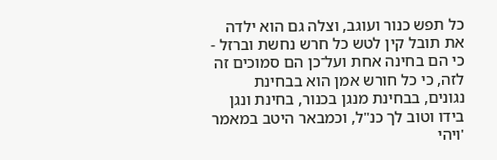כל תפש כנור ועוגב, וצלה גם הוא ילדה את תובל קין לטש כל חרש נחשת וברזל - כי הם בחינה אחת ועל־כן הם סמוכים זה לזה, כי כל חורש אמן הוא בבחינת נגונים, בבחינת מנגן בכנור, בחינת ונגן בידו וטוב לך כנ"ל, וכמבאר היטב במאמר 'ויהי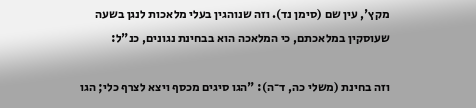מקץ', עין שם (סימן נד). וזה שנוהגין בעלי מלאכות לנגן בשעה שעוסקין במלאכתם, כי המלאכה הוא בבחינת נגונים, כנ"ל:

וזה בחינת (משלי כה, ד־ה): "הגו סיגים מכסף ויצא לצרף כלי; הגו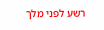רשע לפני מלך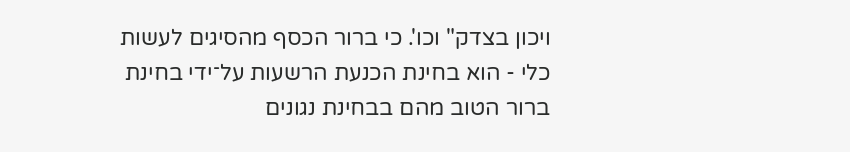ויכון בצדק" וכו'. כי ברור הכסף מהסיגים לעשות כלי - הוא בחינת הכנעת הרשעות על־ידי בחינת ברור הטוב מהם בבחינת נגונים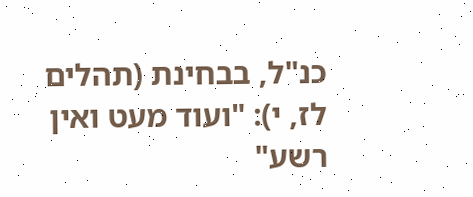כנ"ל, בבחינת (תהלים לז, י): "ועוד מעט ואין רשע"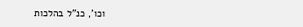וכו', כנ"ל בהלכות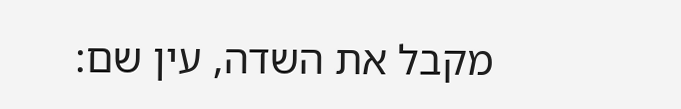מקבל את השדה, עין שם: